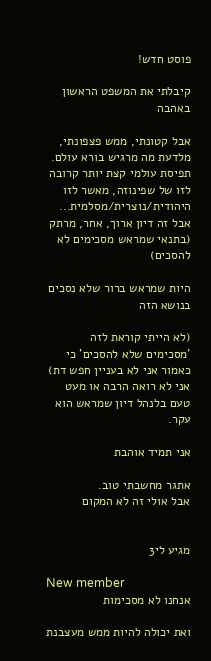פוסט חדש!

קיבלתי את המשפט הראשון באהבה

אבל קטונתי, ממש פצפונתי, מלדעת מה מרגיש בורא עולם.
תפיסת עולמי קצת יותר קרובה לזו של שפינוזה, מאשר לזו היהודית/נוצרית/מסלמית... אבל זה דיון ארוך, אחר, מרתק (בתנאי שמראש מסכימים לא להסכים)

היות שמראש ברור שלא נסכים בנושא הזה

(לא הייתי קוראת לזה 'מסכימים שלא להסכים' כי כאמור אני לא בעניין חפש דת)
אני לא רואה הרבה או מעט טעם בלנהל דיון שמראש הוא עקר.

אני תמיד אוהבת

אתגר מחשבתי טוב.
אבל אולי זה לא המקום


מגיע לי3

New member
אנחנו לא מסכימות

ואת יכולה להיות ממש מעצבנת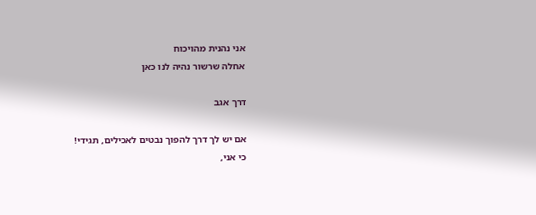אני נהנית מהויכוח
אחלה שרשור נהיה לנו כאן

דרך אגב

אם יש לך דרך להפוך נבטים לאכילים, תגידי!
כי אני,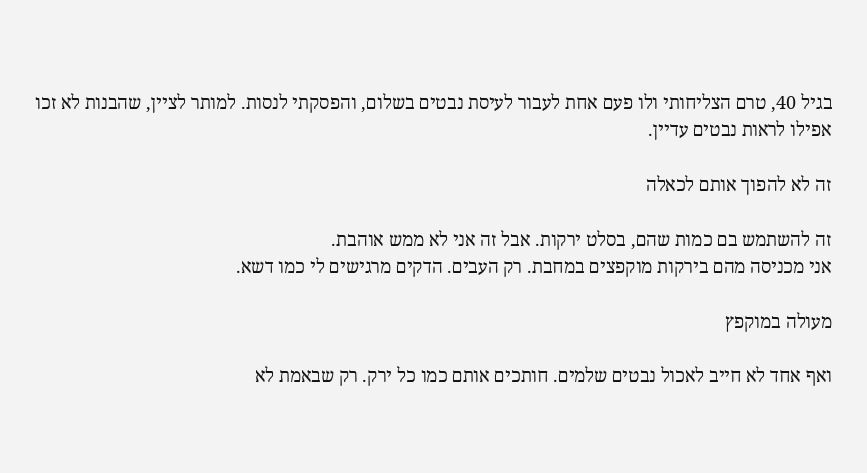בגיל 40, טרם הצליחותי ולו פעם אחת לעבור לעיסת נבטים בשלום, והפסקתי לנסות. למותר לציין, שהבנות לא זכו אפילו לראות נבטים עדיין.

זה לא להפוך אותם לכאלה

זה להשתמש בם כמות שהם, בסלט ירקות. אבל זה אני לא ממש אוהבת.
אני מכניסה מהם בירקות מוקפצים במחבת. רק העבים. הדקים מרגישים לי כמו דשא.

מעולה במוקפץ

ואף אחד לא חייב לאכול נבטים שלמים. חותכים אותם כמו כל ירק. רק שבאמת לא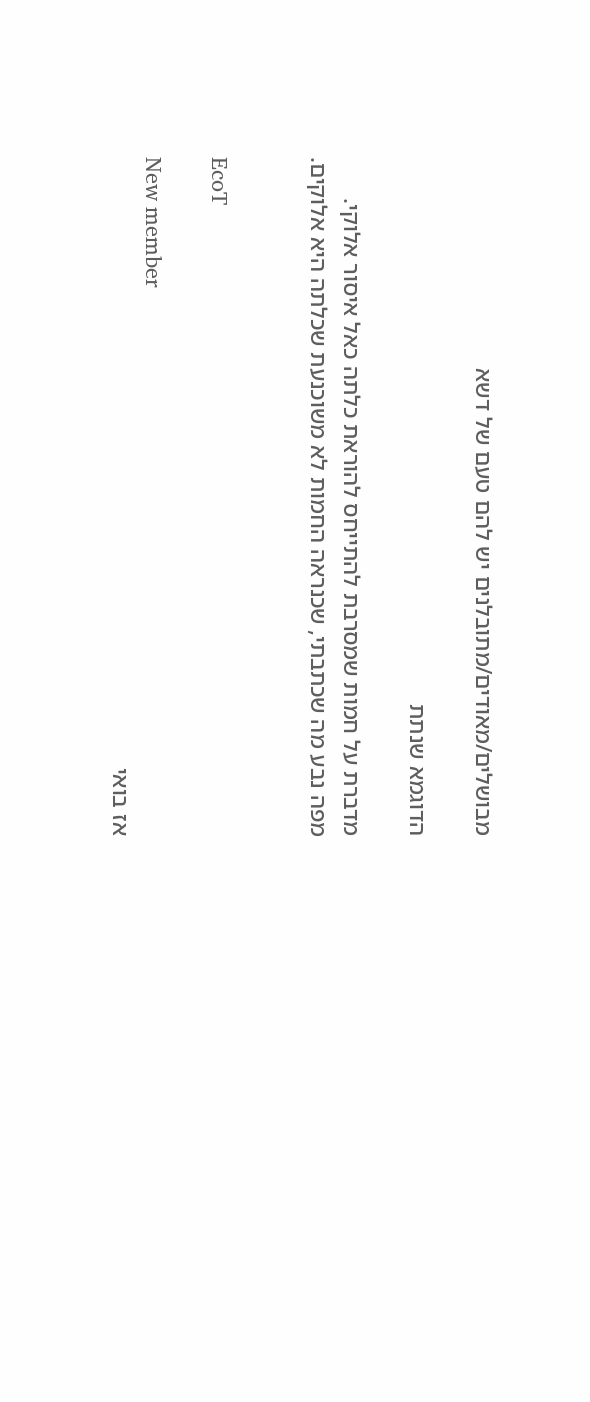מבושלים/מאודים/מתובלנים יש להם טעם של דשא

הדוגמא שנתת

מדברת על חמות שמסרבת להתייחס להוראת כלתה כאל איסור אלוקי.
מפה נבע מה שכתבתי, שכנראה החמות לא משוכנעת שכלתה היא אלוקים.


EcoT

New member
אז בואי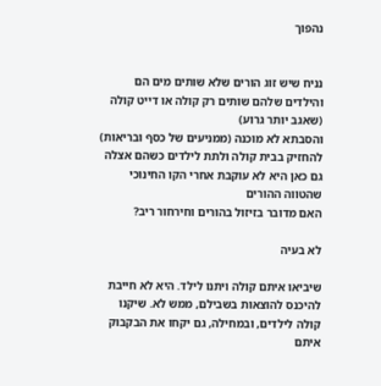נהפוך


נניח שיש זוג הורים שלא שותים מים הם והילדים שלהם שותים רק קולה או דייט קולה (שאגב יותר גרוע)
והסבתא לא מוכנה (ממניעים של כסף ובריאות) להחזיק בבית קולה ולתת לילדים כשהם אצלה
גם כאן היא לא עוקבת אחרי הקו החינוכי שהטווה ההורים
האם מדובר בזיזול בהורים וחירחור ריב?

לא בעיה

שיביאו איתם קולה ויתנו לילד. היא לא חייבת להיכנס להוצאות בשבילם, ממש לא. שיקנו קולה לילדים, ובמחילה, גם יקחו את הבקבוק איתם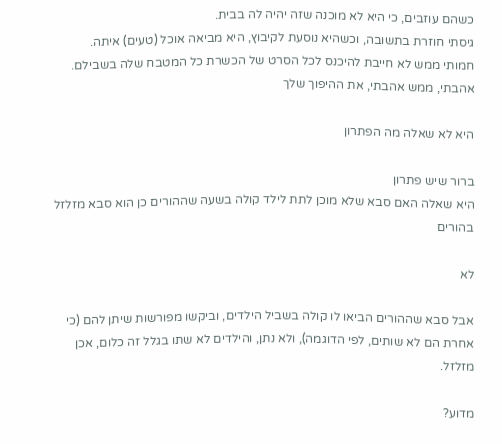כשהם עוזבים, כי היא לא מוכנה שזה יהיה לה בבית.
גיסתי חוזרת בתשובה, וכשהיא נוסעת לקיבוץ, היא מביאה אוכל (טעים) איתה.
חמותי ממש לא חייבת להיכנס לכל הסרט של הכשרת כל המטבח שלה בשבילם.
אהבתי, ממש אהבתי, את ההיפוך שלך

היא לא שאלה מה הפתרון

ברור שיש פתרון
היא שאלה האם סבא שלא מוכן לתת לילד קולה בשעה שההורים כן הוא סבא מזלזל בהורים

לא

אבל סבא שההורים הביאו לו קולה בשביל הילדים, וביקשו מפורשות שיתן להם (כי אחרת הם לא שותים, לפי הדוגמה), ולא נתן, והילדים לא שתו בגלל זה כלום, אכן מזלזל.

מדוע?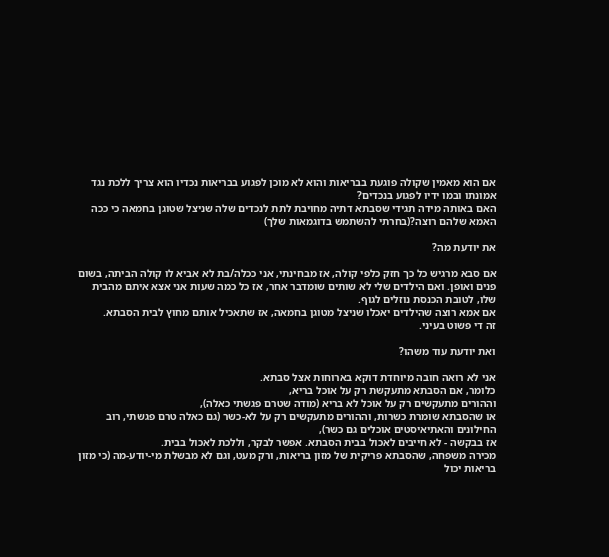אם הוא מאמין שקולה פוגעת בבריאות והוא לא מוכן לפגוע בבריאות נכדיו הוא צריך ללכת נגד אמונתו ובמו ידיו לפגוע בנכדים?
האם באותה מידה תגידי שסבתא דתיה מחויבת לתת לנכדים שלה שניצל שטוגן בחמאה כי ככה האמא שלהם רוצה?(בחרתי להשתמש בדוגמאות שלך)

את יודעת מה?

אם סבא מרגיש כל כך חזק כלפי קולה, אז מבחינתי, אני ככלה/בת לא אביא לו קולה הביתה, בשום פנים ואופן. ואם הילדים שלי לא שותים שומדבר אחר, אז כל כמה שעות אני אצא איתם מהבית שלו, לטובת הכנסת נוזלים לגוף.
אם אמא רוצה שהילדים יאכלו שניצל מטוגן בחמאה, אז שתאכיל אותם מחוץ לבית הסבתא.
זה די פשוט בעיני.

ואת יודעת עוד משהו?

אני לא רואה חובה מיוחדת דוקא בארוחות אצל סבתא.
כלומר, אם הסבתא מתעקשת רק על אוכל בריא,
וההורים מתעקשים רק על אוכל לא בריא (מודה שטרם פגשתי כאלה),
או שהסבתא שומרת כשרות, וההורים מתעקשים רק על לא-כשר (גם כאלה טרם פגשתי, רוב החילונים והאתיאיסטים אוכלים גם כשר),
אז בבקשה - לא חייבים לאכול בבית הסבתא. אפשר לבקר, וללכת לאכול בבית.
מכירה משפחה, שהסבתא פריקית של מזון בריאות, ורק מעט, וגם לא מבשלת מי-יודע-מה (כי מזון בריאות יכול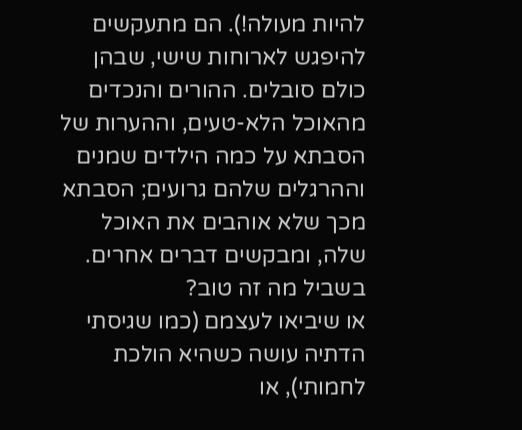להיות מעולה!). הם מתעקשים להיפגש לארוחות שישי, שבהן כולם סובלים. ההורים והנכדים מהאוכל הלא-טעים, וההערות של הסבתא על כמה הילדים שמנים וההרגלים שלהם גרועים; הסבתא מכך שלא אוהבים את האוכל שלה, ומבקשים דברים אחרים. בשביל מה זה טוב?
או שיביאו לעצמם (כמו שגיסתי הדתיה עושה כשהיא הולכת לחמותי), או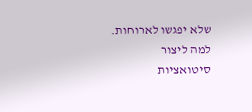שלא יפגשו לארוחות. למה ליצור סיטואציות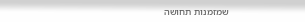שמזמנות תחושה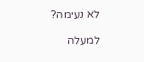לא נעימה?

למעלה